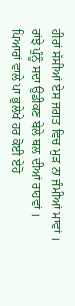ਹੀਰਾਂ ਸੱਸੀਆਂ ਏਸ ਜਗਤ ਵਿਚ ਮੁੜ ਨਾ ਜੰਮੀਆਂ ਮਾਵਾਂ ।
ਰਾਂਝੇ ਪੁੰਨੂੰ ਸਦਾ ਉਡੀਕਣ ਬੇਲੇ ਥਲ ਦੀਆਂ ਰਾਹਵਾਂ ।
ਪਿਆਰਾਂ ਵਾਲੇ ਪਾ ਭੁਲੇਖੇ ਹਰ ਕੋਈ ਏਹੋ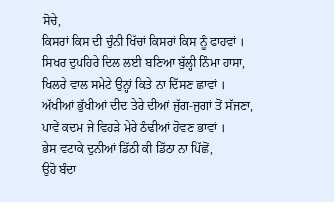ਸੋਚੇ,
ਕਿਸਰਾਂ ਕਿਸ ਦੀ ਚੁੰਨੀ ਖਿੱਚਾਂ ਕਿਸਰਾਂ ਕਿਸ ਨੂੰ ਫਾਹਵਾਂ ।
ਸਿਖਰ ਦੁਪਹਿਰੇ ਦਿਲ ਲਈ ਬਣਿਆ ਬੁੱਲ੍ਹੀ ਨਿੰਮਾ ਹਾਸਾ,
ਖਿਲਰੇ ਵਾਲ ਸਮੇਟੇ ਉਨ੍ਹਾਂ ਕਿਤੇ ਨਾ ਦਿੱਸਣ ਛਾਵਾਂ ।
ਅੱਖੀਆਂ ਭੁੱਖੀਆਂ ਦੀਦ ਤੇਰੇ ਦੀਆਂ ਜੁੱਗ-ਜੁਗਾਂ ਤੋਂ ਸੱਜਣਾ,
ਪਾਵੇਂ ਕਦਮ ਜੇ ਵਿਹੜੇ ਮੇਰੇ ਠੰਢੀਆਂ ਹੋਵਣ ਭਾਵਾਂ ।
ਭੇਸ ਵਟਾਕੇ ਦੁਨੀਆਂ ਡਿੱਠੀ ਕੀ ਡਿੱਠਾ ਨਾ ਪਿੱਛੋਂ,
ਉਹੋ ਬੰਦਾ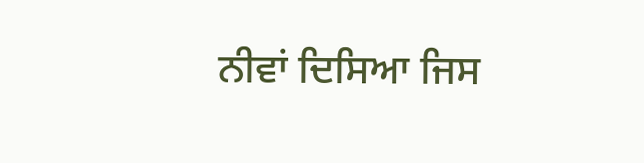ਨੀਵਾਂ ਦਿਸਿਆ ਜਿਸ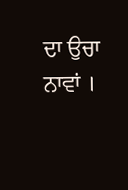ਦਾ ਉਚਾ ਨਾਵਾਂ ।